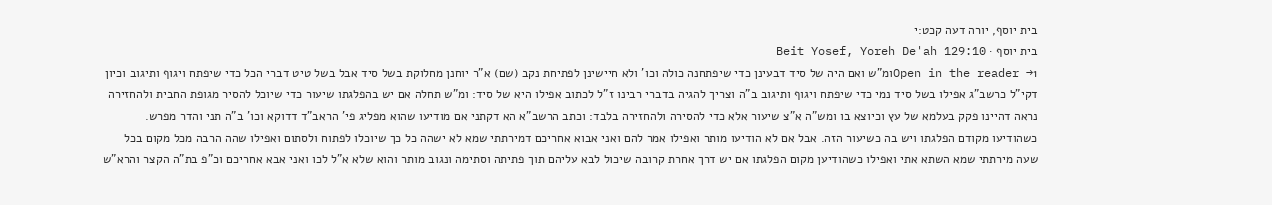בית יוסף, יורה דעה קכט:י
בית יוסף · Beit Yosef, Yoreh De'ah 129:10
Open in the reader →1ומ"ש ואם היה של סיד דבעינן כדי שיפתחנה כולה וכו' ולא חיישינן לפתיחת נקב (שם) א"ר יוחנן מחלוקת בשל סיד אבל בשל טיט דברי הכל כדי שיפתח ויגוף ותיגוב וכיון דקי"ל כרשב"ג אפילו בשל סיד נמי כדי שיפתח ויגוף ותיגוב ב"ה וצריך להגיה בדברי רבינו ז"ל לכתוב אפילו היא של סיד: ומ"ש תחלה אם יש בהפלגתו שיעור כדי שיוכל להסיר מגופת החבית ולהחזירה נראה דהיינו פקק בעלמא של עץ וכיוצא בו ומש"ה א"צ שיעור אלא כדי להסירה ולהחזירה בלבד: וכתב הרשב"א הא דקתני אם מודיעו שהוא מפליג פי' הראב"ד דדוקא וכו' ב"ה תני והדר מפרש. כשהודיעו מקודם הפלגתו ויש בה כשיעור הזה. אבל אם לא הודיעו מותר ואפילו אמר להם ואני אבוא אחריכם דמירתתי שמא לא ישהה כל כך שיוכלו לפתוח ולסתום ואפילו שהה הרבה מכל מקום בכל שעה מירתתי שמא השתא אתי ואפילו כשהודיען מקום הפלגתו אם יש דרך אחרת קרובה שיכול לבא עליהם תוך פתיתה וסתימה ונגוב מותר והוא שלא א"ל לכו ואני אבא אחריכם וכ"פ בת"ה הקצר והרא"ש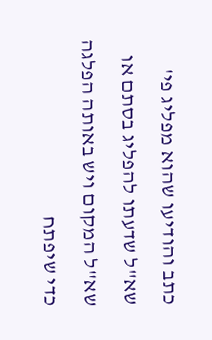כתב והודיעו שהוא מפליג פי' שא"ל שדעתו להפליג בסתם או שא"ל המקום ויש באותה הפלגה כדי שיפתח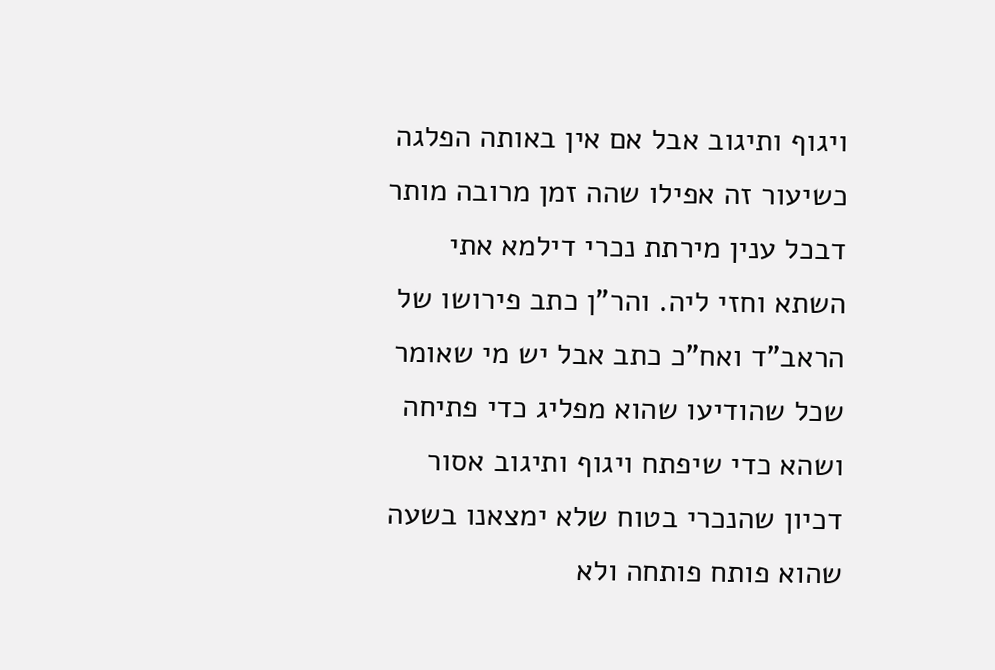ויגוף ותיגוב אבל אם אין באותה הפלגה כשיעור זה אפילו שהה זמן מרובה מותר דבכל ענין מירתת נכרי דילמא אתי השתא וחזי ליה. והר"ן כתב פירושו של הראב"ד ואח"כ כתב אבל יש מי שאומר שכל שהודיעו שהוא מפליג כדי פתיחה ושהא כדי שיפתח ויגוף ותיגוב אסור דכיון שהנכרי בטוח שלא ימצאנו בשעה שהוא פותח פותחה ולא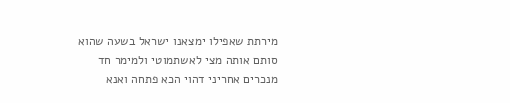מירתת שאפילו ימצאנו ישראל בשעה שהוא סותם אותה מצי לאשתמוטי ולמימר חד מנכרים אחריני דהוי הכא פתחה ואנא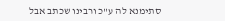סתימנא לה ע"כ ורבינו שכתב אבל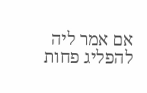אם אמר ליה להפליג פחות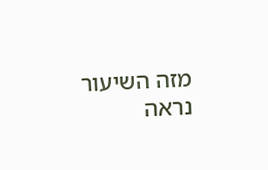מזה השיעור נראה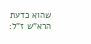שהוא כדעת הרא"ש ז"ל: